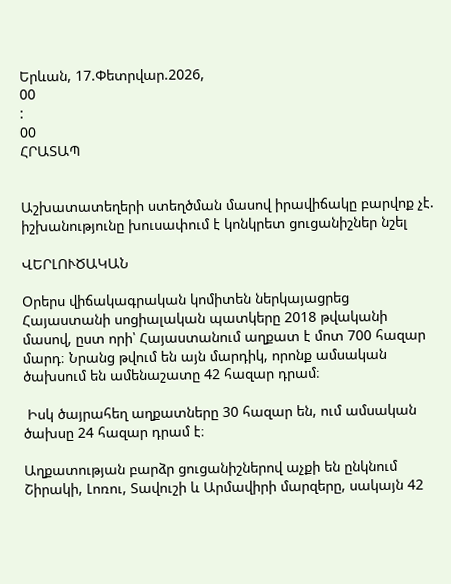Երևան, 17.Փետրվար.2026,
00
:
00
ՀՐԱՏԱՊ


Աշխատատեղերի ստեղծման մասով իրավիճակը բարվոք չէ. իշխանությունը խուսափում է կոնկրետ ցուցանիշներ նշել

ՎԵՐԼՈՒԾԱԿԱՆ

Օրերս վիճակագրական կոմիտեն ներկայացրեց Հայաստանի սոցիալական պատկերը 2018 թվականի մասով, ըստ որի՝ Հայաստանում աղքատ է մոտ 700 հազար մարդ։ Նրանց թվում են այն մարդիկ, որոնք ամսական ծախսում են ամենաշատը 42 հազար դրամ։

 Իսկ ծայրահեղ աղքատները 30 հազար են, ում ամսական ծախսը 24 հազար դրամ է։

Աղքատության բարձր ցուցանիշներով աչքի են ընկնում Շիրակի, Լոռու, Տավուշի և Արմավիրի մարզերը, սակայն 42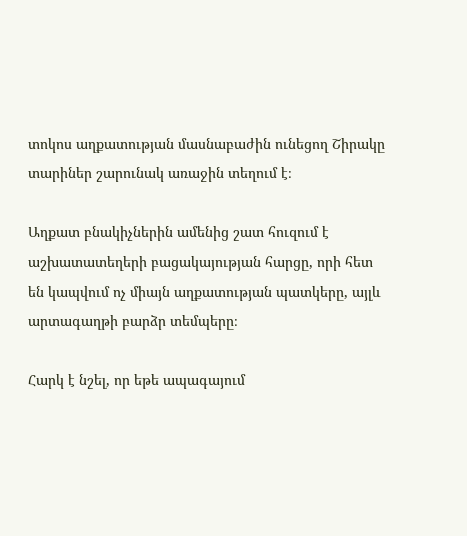տոկոս աղքատության մասնաբաժին ունեցող Շիրակը տարիներ շարունակ առաջին տեղում է։

Աղքատ բնակիչներին ամենից շատ հուզում է աշխատատեղերի բացակայության հարցը, որի հետ են կապվում ոչ միայն աղքատության պատկերը, այլև արտագաղթի բարձր տեմպերը։

Հարկ է նշել, որ եթե ապագայում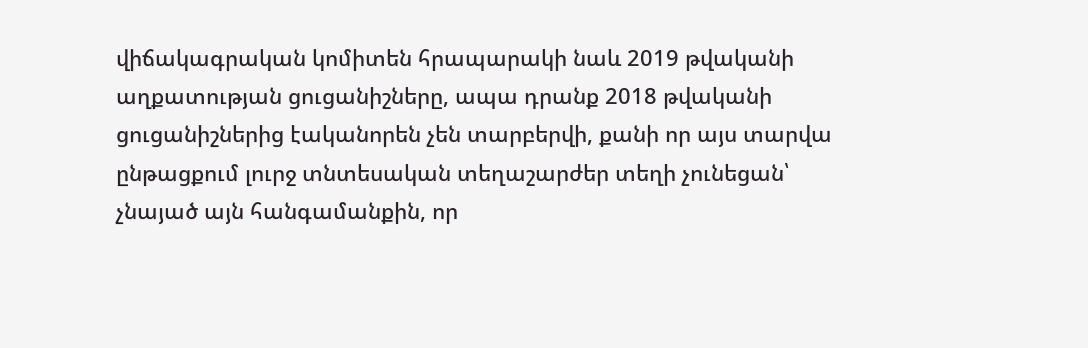վիճակագրական կոմիտեն հրապարակի նաև 2019 թվականի աղքատության ցուցանիշները, ապա դրանք 2018 թվականի ցուցանիշներից էականորեն չեն տարբերվի, քանի որ այս տարվա ընթացքում լուրջ տնտեսական տեղաշարժեր տեղի չունեցան՝ չնայած այն հանգամանքին, որ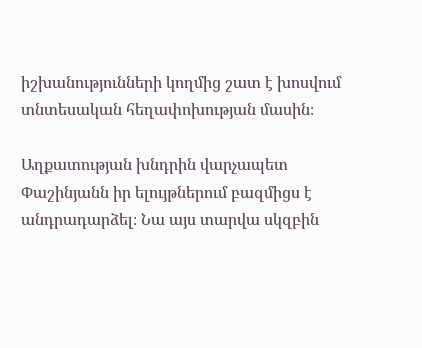իշխանությունների կողմից շատ է խոսվում տնտեսական հեղափոխության մասին։

Աղքատության խնդրին վարչապետ Փաշինյանն իր ելույթներում բազմիցս է անդրադարձել։ Նա այս տարվա սկզբին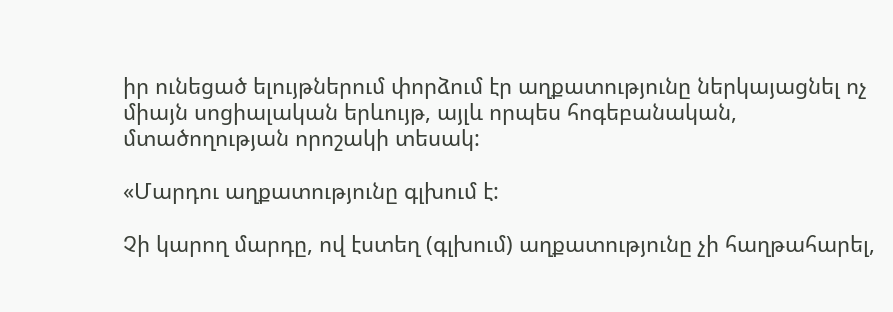իր ունեցած ելույթներում փորձում էր աղքատությունը ներկայացնել ոչ միայն սոցիալական երևույթ, այլև որպես հոգեբանական, մտածողության որոշակի տեսակ:

«Մարդու աղքատությունը գլխում է:

Չի կարող մարդը, ով էստեղ (գլխում) աղքատությունը չի հաղթահարել,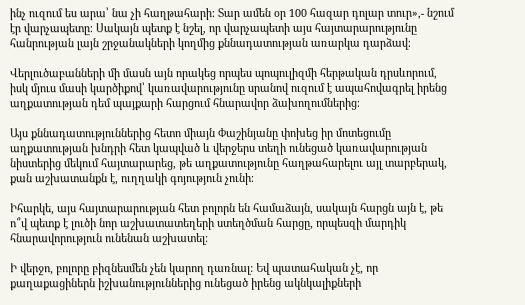ինչ ուզում ես արա՝ նա չի հաղթահարի: Տար ամեն օր 100 հազար դոլար տուր»,- նշում էր վարչապետը։ Սակայն պետք է նշել, որ վարչապետի այս հայտարարությունը հանրության լայն շրջանակների կողմից քննադատության առարկա դարձավ։

Վերլուծաբանների մի մասն այն որակեց որպես պոպուլիզմի հերթական դրսևորում, իսկ մյուս մասի կարծիքով՝ կառավարությունը սրանով ուզում է ապահովագրել իրենց աղքատության դեմ պայքարի հարցում հնարավոր ձախողումներից։

Այս քննադատություններից հետո միայն Փաշինյանը փոխեց իր մոտեցումը աղքատության խնդրի հետ կապված և վերջերս տեղի ունեցած կառավարության նիստերից մեկում հայտարարեց, թե աղքատությունը հաղթահարելու այլ տարբերակ, քան աշխատանքն է, ուղղակի գոյություն չունի։

Իհարկե, այս հայտարարության հետ բոլորն են համաձայն, սակայն հարցն այն է, թե ո՞վ պետք է լուծի նոր աշխատատեղերի ստեղծման հարցը, որպեսզի մարդիկ հնարավորություն ունենան աշխատել։

Ի վերջո, բոլորը բիզնեսմեն չեն կարող դառնալ: Եվ պատահական չէ, որ քաղաքացիներն իշխանություններից ունեցած իրենց ակնկալիքների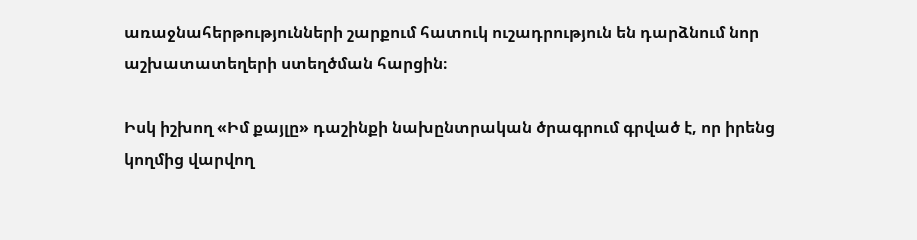առաջնահերթությունների շարքում հատուկ ուշադրություն են դարձնում նոր աշխատատեղերի ստեղծման հարցին։

Իսկ իշխող «Իմ քայլը» դաշինքի նախընտրական ծրագրում գրված է, որ իրենց կողմից վարվող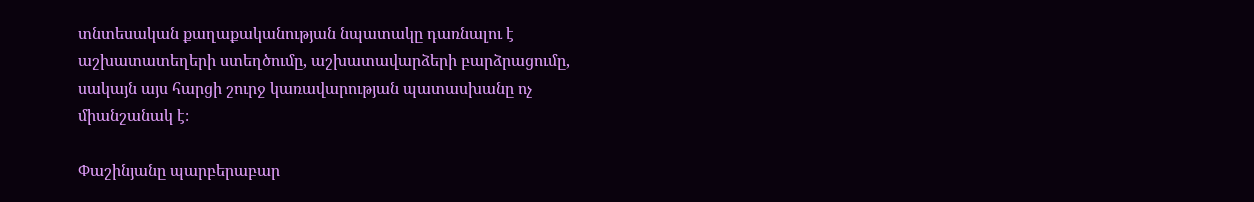տնտեսական քաղաքականության նպատակը դառնալու է աշխատատեղերի ստեղծումը, աշխատավարձերի բարձրացումը, սակայն այս հարցի շուրջ կառավարության պատասխանը ոչ միանշանակ է։

Փաշինյանը պարբերաբար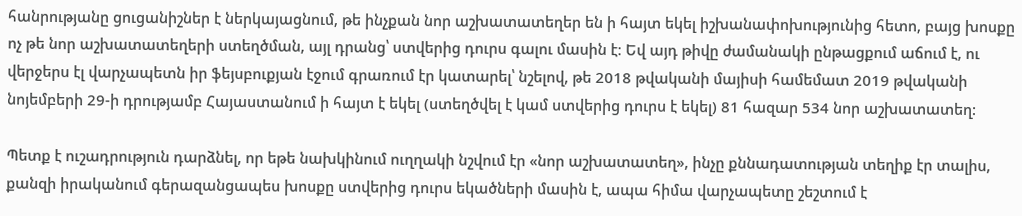հանրությանը ցուցանիշներ է ներկայացնում, թե ինչքան նոր աշխատատեղեր են ի հայտ եկել իշխանափոխությունից հետո, բայց խոսքը ոչ թե նոր աշխատատեղերի ստեղծման, այլ դրանց՝ ստվերից դուրս գալու մասին է։ Եվ այդ թիվը ժամանակի ընթացքում աճում է, ու վերջերս էլ վարչապետն իր ֆեյսբուքյան էջում գրառում էր կատարել՝ նշելով, թե 2018 թվականի մայիսի համեմատ 2019 թվականի նոյեմբերի 29-ի դրությամբ Հայաստանում ի հայտ է եկել (ստեղծվել է կամ ստվերից դուրս է եկել) 81 հազար 534 նոր աշխատատեղ:

Պետք է ուշադրություն դարձնել, որ եթե նախկինում ուղղակի նշվում էր «նոր աշխատատեղ», ինչը քննադատության տեղիք էր տալիս, քանզի իրականում գերազանցապես խոսքը ստվերից դուրս եկածների մասին է, ապա հիմա վարչապետը շեշտում է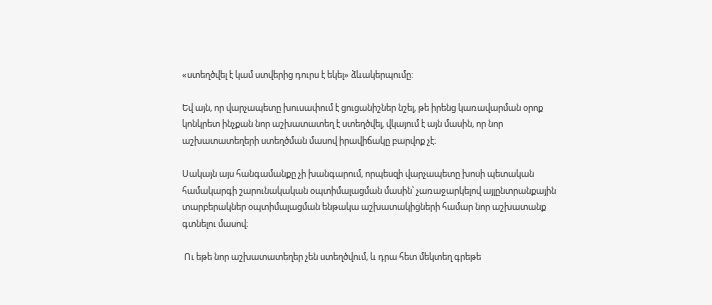«ստեղծվել է կամ ստվերից դուրս է եկել» ձևակերպումը:

Եվ այն, որ վարչապետը խուսափում է ցուցանիշներ նշել, թե իրենց կառավարման օրոք կոնկրետ ինչքան նոր աշխատատեղ է ստեղծվել, վկայում է այն մասին, որ նոր աշխատատեղերի ստեղծման մասով իրավիճակը բարվոք չէ։

Սակայն այս հանգամանքը չի խանգարում, որպեսզի վարչապետը խոսի պետական համակարգի շարունակական օպտիմալացման մասին՝ չառաջարկելով այլընտրանքային տարբերակներ օպտիմալացման ենթակա աշխատակիցների համար նոր աշխատանք գտնելու մասով։

 Ու եթե նոր աշխատատեղեր չեն ստեղծվում, և դրա հետ մեկտեղ գրեթե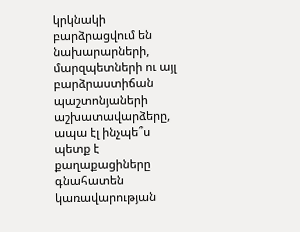կրկնակի բարձրացվում են նախարարների, մարզպետների ու այլ բարձրաստիճան պաշտոնյաների աշխատավարձերը, ապա էլ ինչպե՞ս պետք է քաղաքացիները գնահատեն կառավարության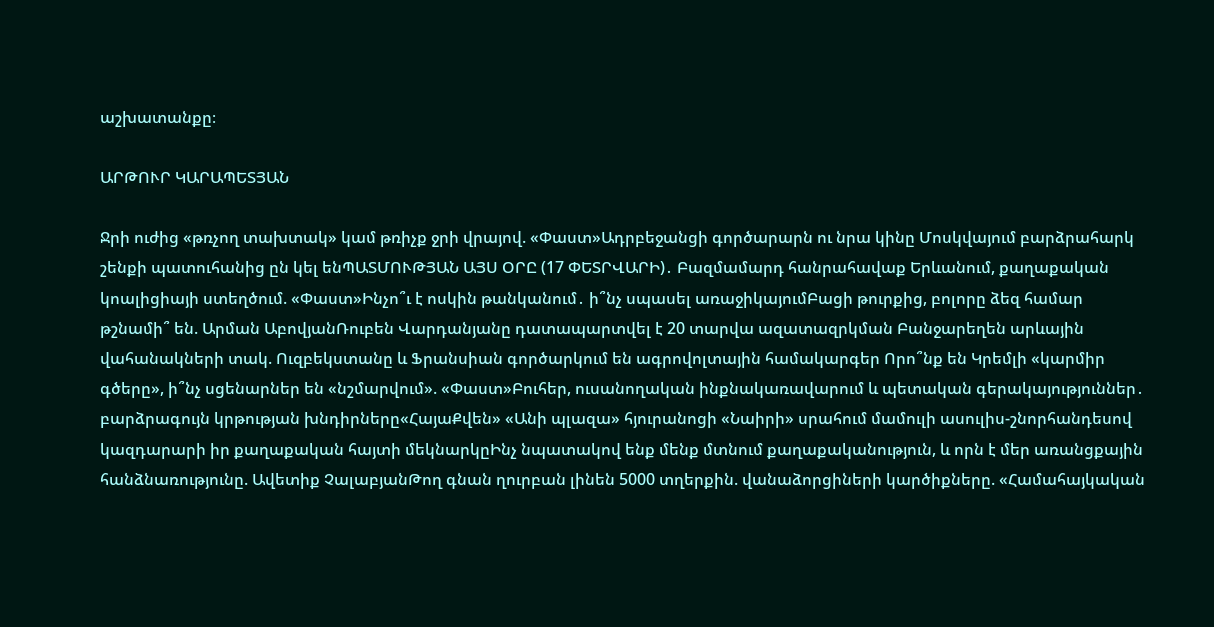աշխատանքը։

ԱՐԹՈՒՐ ԿԱՐԱՊԵՏՅԱՆ

Ջրի ուժից «թռչող տախտակ» կամ թռիչք ջրի վրայով. «Փաստ»Ադրբեջանցի գործարարն ու նրա կինը Մոսկվայում բարձրահարկ շենքի պատուհանից ըն կել ենՊԱՏՄՈՒԹՅԱՆ ԱՅՍ ՕՐԸ (17 ՓԵՏՐՎԱՐԻ)․ Բազմամարդ հանրահավաք Երևանում, քաղաքական կոալիցիայի ստեղծում. «Փաստ»Ինչո՞ւ է ոսկին թանկանում․ ի՞նչ սպասել առաջիկայումԲացի թուրքից, բոլորը ձեզ համար թշնամի՞ են. Արման ԱբովյանՌուբեն Վարդանյանը դատապարտվել է 20 տարվա ազատազրկման Բանջարեղեն արևային վահանակների տակ. Ուզբեկստանը և Ֆրանսիան գործարկում են ագրովոլտային համակարգեր Որո՞նք են Կրեմլի «կարմիր գծերը», ի՞նչ սցենարներ են «նշմարվում». «Փաստ»Բուհեր, ուսանողական ինքնակառավարում և պետական գերակայություններ․ բարձրագույն կրթության խնդիրները«ՀայաՔվեն» «Անի պլազա» հյուրանոցի «Նաիրի» սրահում մամուլի ասուլիս-շնորհանդեսով կազդարարի իր քաղաքական հայտի մեկնարկըԻնչ նպատակով ենք մենք մտնում քաղաքականություն, և որն է մեր առանցքային հանձնառությունը. Ավետիք ՉալաբյանԹող գնան ղուրբան լինեն 5000 տղերքին. վանաձորցիների կարծիքները. «Համահայկական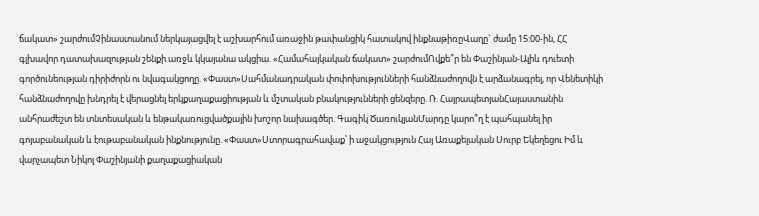ճակատ» շարժումՉինաստանում ներկայացվել է աշխարհում առաջին թափանցիկ հատակով ինքնաթիռըՎաղը` ժամը 15:00-ին, ՀՀ գլխավոր դատախազության շենքի առջև կկայանա ակցիա. «Համահայկական ճակատ» շարժումՈվքե՞ր են Փաշինյան-Ալիև դուետի գործունեության դիրիժորն ու նվագակցողը. «Փաստ»Սահմանադրական փոփոխությունների հանձնաժողովն է արձանագրել, որ Վենետիկի հանձնաժողովը խնդրել է վերացնել երկքաղաքացիության և մշտական բնակությունների ցենզերը. Ռ. ՀայրապետյանՀայաստանին անհրաժեշտ են տնտեսական և ենթակառուցվածքային խոշոր նախագծեր. Գագիկ ԾառուկյանՄարդը կարո՞ղ է պահպանել իր գոյաբանական և էութաբանական ինքնությունը. «Փաստ»Ստորագրահավաք՝ ի աջակցություն Հայ Առաքելական Սուրբ Եկեղեցու Իմ և վարչապետ Նիկոլ Փաշինյանի քաղաքացիական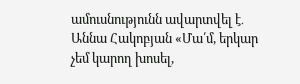ամուսնությունն ավարտվել է․ Աննա Հակոբյան «Մա՛մ, երկար չեմ կարող խոսել,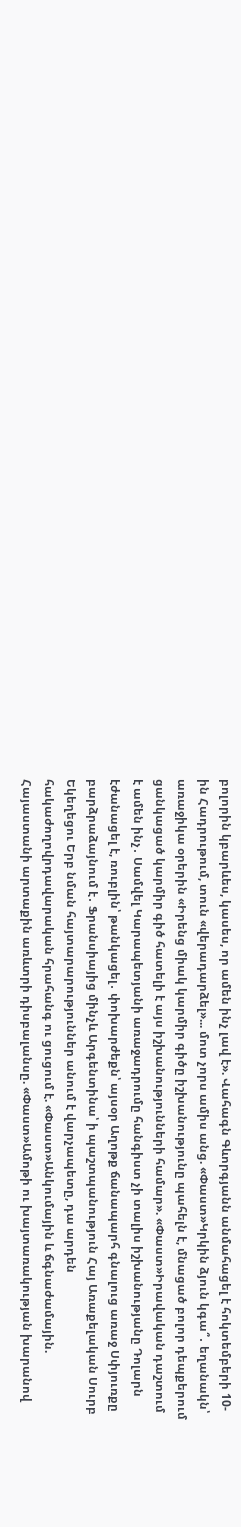բոլորին կբարևես, կասես, որ ամեն ինչ լավ է». Վահագն Գևորգյանն անմահացել է հոկտեմբերի 10-ին Հադրութում, տուն «վերադարձել»... մոտ չորս ամիս անց. «Փաստ»Կրկին ձյուն կգա՞․ եղանակն՝ առաջիկա օրերին «Իրենց միակ կարմիր գիծը իշխանությունը պահելն է, մնացած բոլոր դեպքերում ցանկացած կարմիր գիծ հատելի է այս իշխանությունների համար». «Փաստ»Իրավական դաշտում է ամեն ինչ․ Սամվել Կարապետյանի առաջադրումը հանգիստ չի տալիս իշխանությանը Դոլարն էժանացել է, ռուբլին՝ թանկացել․ փոխարժեքն՝ այսօր Աղոթք ճանապարհ գնալուց առաջ Սփյուռքը բարձրաձայնում է․ Ֆրանսիայից մինչև Արգենտինա՝ ի պաշտպանություն Հայ Առաքելական Սուրբ Եկեղեցու Երբ նման հայտարարություններ անում է վարչապետը, դա արդեն հակաժողովրդավարական հրահանգ ու ցուցում է. «Փաստ»Անկումային և ճգնաժամային. Հայաստանի արտաքին առևտրի դիսբալանսը. «Փաստ»Ամոթի ու խայտառակության խարանով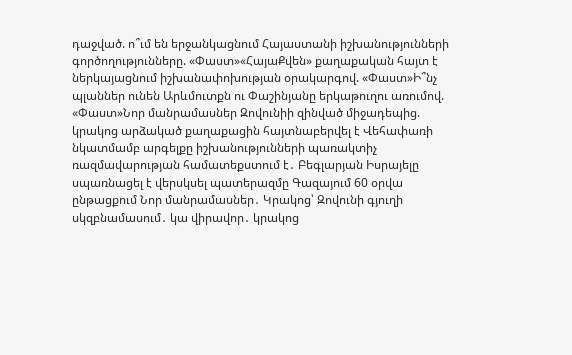դաջված. ո՞ւմ են երջանկացնում Հայաստանի իշխանությունների գործողությունները. «Փաստ»«ՀայաՔվեն» քաղաքական հայտ է ներկայացնում իշխանափոխության օրակարգով. «Փաստ»Ի՞նչ պլաններ ունեն Արևմուտքն ու Փաշինյանը երկաթուղու առումով. «Փաստ»Նոր մանրամասներ Զովունիի զինված միջադեպից. կրակոց արձակած քաղաքացին հայտնաբերվել է Վեհափառի նկատմամբ արգելքը իշխանությունների պառակտիչ ռազմավարության համատեքստում է․ Բեգլարյան Իսրայելը սպառնացել է վերսկսել պատերազմը Գազայում 60 օրվա ընթացքում Նոր մանրամասներ․ Կրակոց՝ Զովունի գյուղի սկզբնամասում․ կա վիրավոր․ կրակոց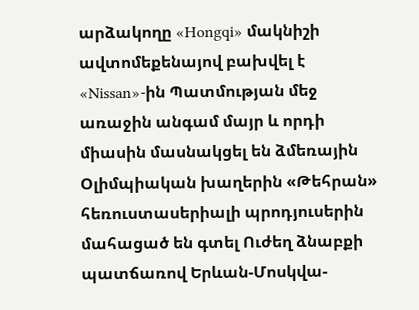արձակողը «Hongqi» մակնիշի ավտոմեքենայով բախվել է «Nissan»-ին Պատմության մեջ առաջին անգամ մայր և որդի միասին մասնակցել են ձմեռային Օլիմպիական խաղերին «Թեհրան» հեռուստասերիալի պրոդյուսերին մահացած են գտել Ուժեղ ձնաբքի պատճառով Երևան-Մոսկվա-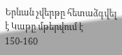Երևան չվերթը հետաձգվել է Կաթը մթերվում է 150-160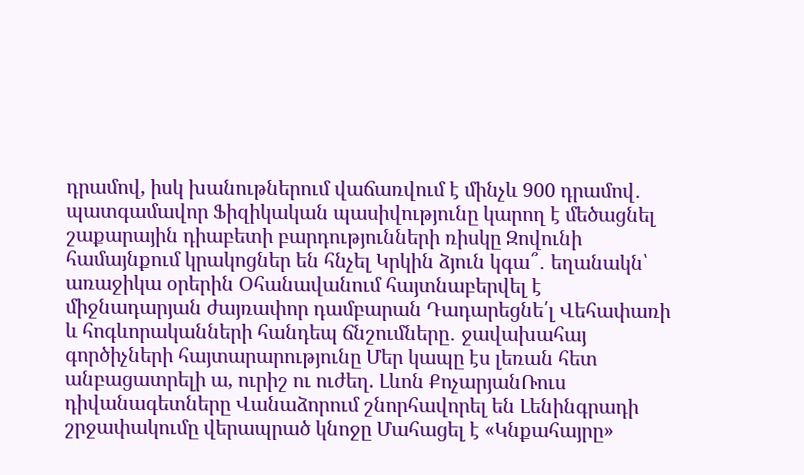դրամով, իսկ խանութներում վաճառվում է մինչև 900 դրամով․ պատգամավոր Ֆիզիկական պասիվությունը կարող է մեծացնել շաքարային դիաբետի բարդությունների ռիսկը Զովունի համայնքում կրակոցներ են հնչել Կրկին ձյուն կգա՞․ եղանակն՝ առաջիկա օրերին Օհանավանում հայտնաբերվել է միջնադարյան ժայռափոր դամբարան Դադարեցնե՛լ Վեհափառի և հոգևորականների հանդեպ ճնշումները․ ջավախահայ գործիչների հայտարարությունը Մեր կապը էս լեռան հետ անբացատրելի ա, ուրիշ ու ուժեղ. Լևոն ՔոչարյանՌուս դիվանագետները Վանաձորում շնորհավորել են Լենինգրադի շրջափակումը վերապրած կնոջը Մահացել է «Կնքահայրը»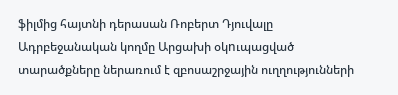ֆիլմից հայտնի դերասան Ռոբերտ Դյուվալը Ադրբեջանական կողմը Արցախի օկnւպացված տարածքները ներառում է զբոսաշրջային ուղղությունների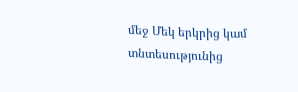մեջ Մեկ երկրից կամ տնտեսությունից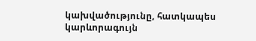կախվածությունը, հատկապես կարևորագույն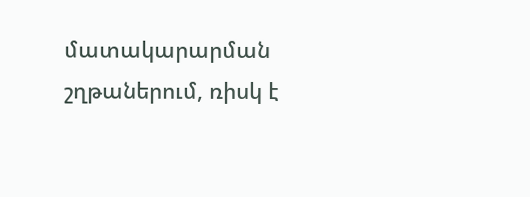մատակարարման շղթաներում, ռիսկ է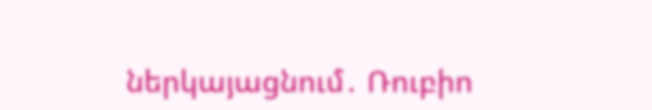ներկայացնում․ Ռուբիո